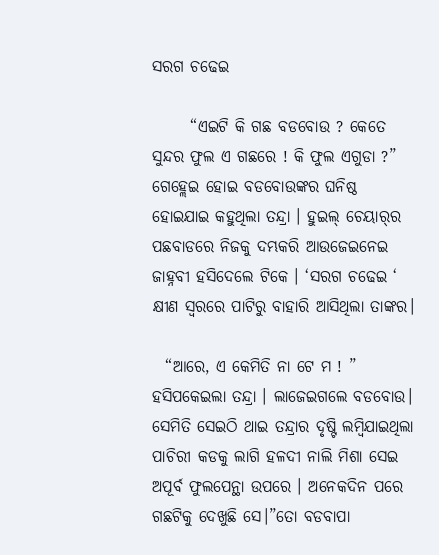ସରଗ ଚଢେଇ

      “ଏଇଟି କି ଗଛ ବଡବୋଉ ? କେତେ ସୁନ୍ଦର ଫୁଲ ଏ ଗଛରେ ! କି ଫୁଲ ଏଗୁଡା ?” ଗେହ୍ଲେଇ ହୋଇ ବଡବୋଉଙ୍କର ଘନିଷ୍ଠ ହୋଇଯାଇ କହୁଥିଲା ତନ୍ଦ୍ରା । ହୁଇଲ୍ ଚେୟାର୍‌ର ପଛବାଡରେ ନିଜକୁ ଦମ୍ଭକରି ଆଉଜେଇନେଇ ଜାହ୍ନବୀ ହସିଦେଲେ ଟିକେ । ‘ସରଗ ଚଢେଇ ‘ କ୍ଷୀଣ ସ୍ୱରରେ ପାଟିରୁ ବାହାରି ଆସିଥିଲା ତାଙ୍କର।

  “ଆରେ, ଏ କେମିତି ନା ଟେ ମ ! ” ହସିପକେଇଲା ତନ୍ଦ୍ରା । ଲାଜେଇଗଲେ ବଡବୋଉ। ସେମିତି ସେଇଠି ଥାଇ ତନ୍ଦ୍ରାର ଦୃଷ୍ଟି ଲମ୍ବିଯାଇଥିଲା ପାଚିରୀ କଡକୁ ଲାଗି ହଳଦୀ ନାଲି ମିଶା ସେଇ ଅପୂର୍ବ ଫୁଲପେନ୍ଥା ଉପରେ । ଅନେକଦିନ ପରେ ଗଛଟିକୁ ଦେଖୁଛି ସେ।”ତୋ ବଡବାପା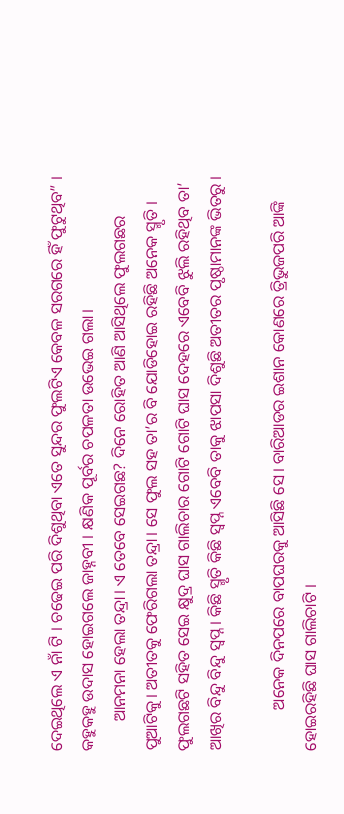ଦେଇଥିଲେ ଏ ନାଁ ଟି । ଚଢେଇ ପରି ଦିଶୁଥିବା ଏତେ ସୁନ୍ଦର ଫୁଲଟିଏ କେବଳ ସରଗରେ ହିଁ ଫୁଟୁଥିବ” । କହୁକହୁ ଉଦାସ ହୋଇଗଲେ ଜାହ୍ନବୀ । କ୍ଷଣିକ ପୂର୍ବର ଚପଳତା ଉଭେଇ ଗଲା।
       ଆନମନା ହେଲା ତନ୍ଦ୍ରା। ଏ ତେବେ ସେଇଗଛ? ଦିନେ ରୋହିତ ଆଣି ଆସିଥିଲେ ଫୁଲଗଛର ପୁଆଟିକୁ। ଅତୀତକୁ ଫେରିଗଲା ତନ୍ଦ୍ରା। ସେ ଫୁଲ ସହ ତା’ର ବି ଯୋଡିହୋଇ ରହିଛି ଅନେକ ସ୍ମୃତି । ଫୁଲଗଛଟି ସହିତ ସେଇ କ୍ଷୁଦ୍ର ଘାସ ଗାଲିଚାର ଗୋଟି ଗୋଟି ଘାସ ଦେହରେ ଏବେବି ଝୁଲି ରହିଥିବ ତା’ ଆଖିର ବିନ୍ଦୁ ବିନ୍ଦୁ ସ୍ୱପ୍ନ। କିଛି ସ୍ମୃତି କିଛି ସ୍ବପ୍ନ ଏବେବି ତାକୁ ଝାପସା ଦିଶୁଛି ଅତୀତର ପୃଷ୍ଠାମାନଙ୍କ ଭିତରୁ ।

          ଅନେକ ଦିନପରେ ବାପଘରକୁ ଆସିଛି ସେ। ବାରିଆଡର ଇଶାନ କୋଣରେ ତ୍ରିଭୁଜପରି ଆଙ୍କି ହୋଇରହିଛି ଘାସ ଗାଲିଚାଟି ।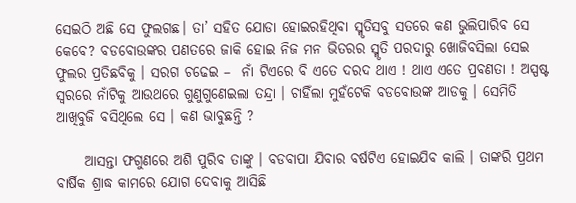ସେଇଠି ଅଛି ସେ ଫୁଲଗଛ। ତା’ ସହିତ ଯୋଡା ହୋଇରହିଥିବା ସ୍ମୃତିସବୁ ସତରେ କଣ ଭୁଲିପାରିବ ସେ କେବେ? ବଡବୋଉଙ୍କର ପଣତରେ ଜାକି ହୋଇ ନିଜ ମନ ଭିତରର ସ୍ମୃତି ପରଦାରୁ ଖୋଜିବସିଲା ସେଇ ଫୁଲର ପ୍ରତିଛବିକୁ । ସରଗ ଚଢେଇ –  ନାଁ ଟିଏରେ ବି ଏତେ ଦରଦ ଥାଏ ! ଥାଏ ଏତେ ପ୍ରବଣତା ! ଅସ୍ପଷ୍ଟ ସ୍ୱରରେ ନାଁଟିକୁ ଆଉଥରେ ଗୁଣୁଗୁଣେଇଲା ତନ୍ଦ୍ରା । ଚାହିଁଲା ମୁହଁଟେକି ବଡବୋଉଙ୍କ ଆଡକୁ । ସେମିତି ଆଖିବୁଜି ବସିଥିଲେ ସେ । କଣ ଭାବୁଛନ୍ତି ?

     ଆସନ୍ତା ଫଗୁଣରେ ଅଶି ପୁରିବ ତାଙ୍କୁ । ବଡବାପା ଯିବାର ବର୍ଷଟିଏ ହୋଇଯିବ କାଲି । ତାଙ୍କରି ପ୍ରଥମ ବାର୍ଷିକ ଶ୍ରାଦ୍ଧ କାମରେ ଯୋଗ ଦେବାକୁ ଆସିଛି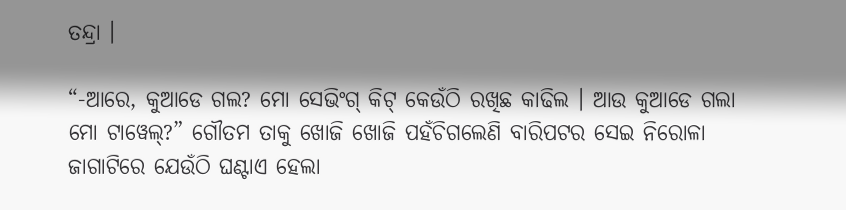ତନ୍ଦ୍ରା ।

“-ଆରେ, କୁଆଡେ ଗଲ? ମୋ ସେଭିଂଗ୍ କିଟ୍ କେଉଁଠି ରଖିଛ କାଢିଲ । ଆଉ କୁଆଡେ ଗଲା ମୋ ଟାୱେଲ୍?” ଗୌତମ ତାକୁ ଖୋଜି ଖୋଜି ପହଁଚିଗଲେଣି ବାରିପଟର ସେଇ ନିରୋଳା ଜାଗାଟିରେ ଯେଉଁଠି ଘଣ୍ଟାଏ ହେଲା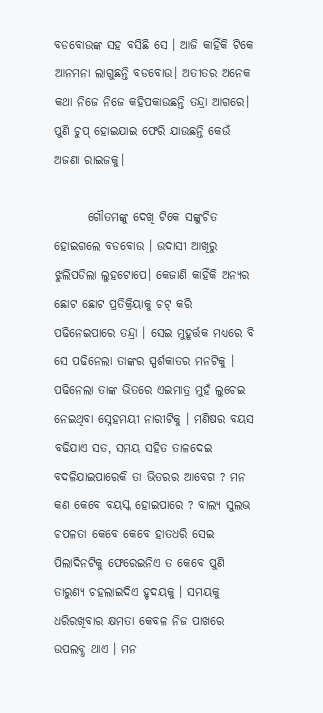ବଡବୋଉଙ୍କ ସହ ବସିଛି ସେ । ଆଜି କାହିଁକି ଟିକେ ଆନମନା ଲାଗୁଛନ୍ତି ବଡବୋଉ। ଅତୀତର ଅନେକ କଥା ନିଜେ ନିଜେ କହିପକାଉଛନ୍ତି ତନ୍ଦ୍ରା ଆଗରେ। ପୁଣି ଚୁପ୍ ହୋଇଯାଇ ଫେରି ଯାଉଛନ୍ତି କେଉଁ ଅଜଣା ରାଇଜକୁ।

       ଗୌତମଙ୍କୁ ଦେଖି ଟିକେ ସଙ୍କୁଚିତ ହୋଇଗଲେ ବଡବୋଉ । ଉଦାସୀ ଆଖିରୁ ଝୁଲିପଡିଲା ଲୁହଟୋପେ। କେଜାଣି କାହିଁକି ଅନ୍ୟର ଛୋଟ ଛୋଟ ପ୍ରତିକ୍ରିୟାକୁ ଚଟ୍ କରି ପଢିନେଇପାରେ ତନ୍ଦ୍ରା । ସେଇ ମୁହୂର୍ତ୍ତକ ମଧ୍ୟରେ ବି ସେ ପଢିନେଲା ତାଙ୍କର ସ୍ପର୍ଶକାତର ମନଟିକୁ । ପଢିନେଲା ତାଙ୍କ ଭିତରେ ଏଇମାତ୍ର ମୁହଁ ଲୁଚେଇ ନେଇଥିବା ସ୍ନେହମୟୀ ନାରୀଟିକୁ । ମଣିଷର ବୟସ ବଢିଯାଏ ସତ, ସମୟ ସହିତ ତାଳଦେଇ ବଦଳିଯାଇପାରେକି ତା ଭିତରର ଆବେଗ ? ମନ କଣ କେବେ ବୟସ୍କ ହୋଇପାରେ ? ବାଲ୍ୟ ସୁଲଭ ଚପଳତା କେବେ କେବେ ହାତଧରି ସେଇ ପିଲାଦିନଟିକୁ ଫେରେଇନିଏ ତ କେବେ ପୁଣି ତାରୁଣ୍ୟ ଚହଲାଇଦିଏ ହୃଦୟକୁ । ସମୟକୁ ଧରିରଖିବାର କ୍ଷମତା କେବଳ ନିଜ ପାଖରେ ଉପଲବ୍ଧ ଥାଏ । ମନ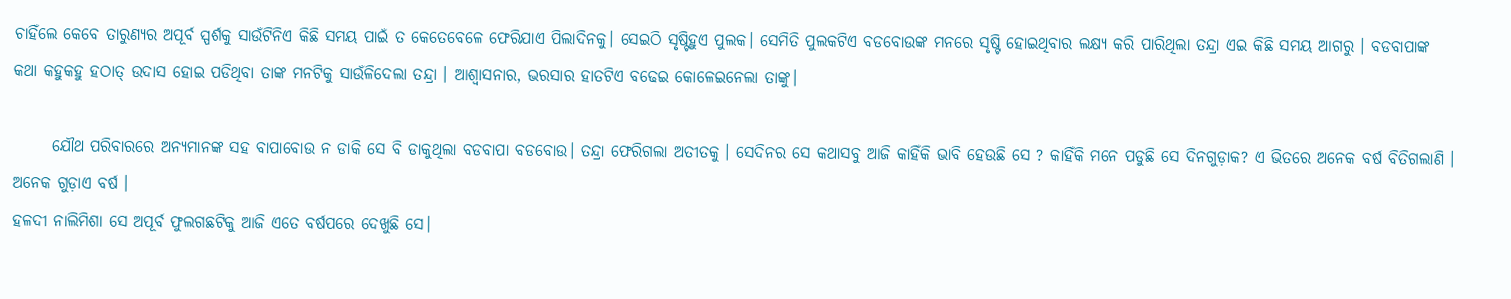ଚାହିଁଲେ କେବେ ତାରୁଣ୍ୟର ଅପୂର୍ବ ସ୍ପର୍ଶକୁ ସାଉଁଟିନିଏ କିଛି ସମୟ ପାଇଁ ତ କେତେବେଳେ ଫେରିଯାଏ ପିଲାଦିନକୁ। ସେଇଠି ସୃଷ୍ଟିହୁଏ ପୁଲକ। ସେମିତି ପୁଲକଟିଏ ବଡବୋଉଙ୍କ ମନରେ ସୃଷ୍ଟି ହୋଇଥିବାର ଲକ୍ଷ୍ୟ କରି ପାରିଥିଲା ତନ୍ଦ୍ରା ଏଇ କିଛି ସମୟ ଆଗରୁ । ବଡବାପାଙ୍କ କଥା କହୁକହୁ ହଠାତ୍ ଉଦାସ ହୋଇ ପଡିଥିବା ତାଙ୍କ ମନଟିକୁ ସାଉଁଳିଦେଲା ତନ୍ଦ୍ରା । ଆଶ୍ୱାସନାର, ଭରସାର ହାତଟିଏ ବଢେଇ କୋଳେଇନେଲା ତାଙ୍କୁ।

      ଯୌଥ ପରିବାରରେ ଅନ୍ଯମାନଙ୍କ ସହ ବାପାବୋଉ ନ ଡାକି ସେ ବି ଡାକୁଥିଲା ବଡବାପା ବଡବୋଉ। ତନ୍ଦ୍ରା ଫେରିଗଲା ଅତୀତକୁ । ସେଦିନର ସେ କଥାସବୁ ଆଜି କାହିଁକି ଭାବି ହେଉଛି ସେ ? କାହିଁକି ମନେ ପଡୁଛି ସେ ଦିନଗୁଡ଼ାକ? ଏ ଭିତରେ ଅନେକ ବର୍ଷ ବିତିଗଲାଣି । ଅନେକ ଗୁଡ଼ାଏ ବର୍ଷ ।
ହଳଦୀ ନାଲିମିଶା ସେ ଅପୂର୍ବ ଫୁଲଗଛଟିକୁ ଆଜି ଏତେ ବର୍ଷପରେ ଦେଖୁଛି ସେ।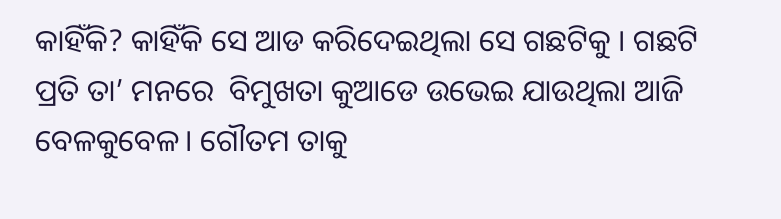କାହିଁକି? କାହିଁକି ସେ ଆଡ କରିଦେଇଥିଲା ସେ ଗଛଟିକୁ । ଗଛଟି ପ୍ରତି ତା’ ମନରେ  ବିମୁଖତା କୁଆଡେ ଉଭେଇ ଯାଉଥିଲା ଆଜି ବେଳକୁବେଳ। ଗୌତମ ତାକୁ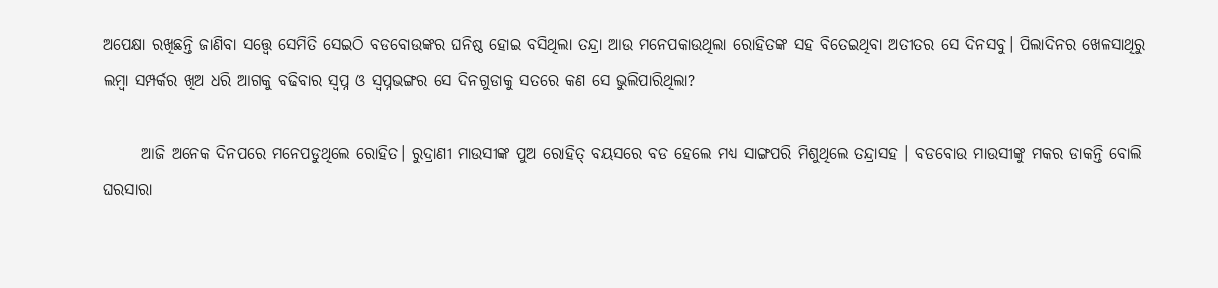ଅପେକ୍ଷା ରଖିଛନ୍ତି ଜାଣିବା ସତ୍ତ୍ୱେ ସେମିତି ସେଇଠି ବଡବୋଉଙ୍କର ଘନିଷ୍ଠ ହୋଇ ବସିଥିଲା ତନ୍ଦ୍ରା ଆଉ ମନେପକାଉଥିଲା ରୋହିତଙ୍କ ସହ ବିତେଇଥିବା ଅତୀତର ସେ ଦିନସବୁ। ପିଲାଦିନର ଖେଳସାଥିରୁ ଲମ୍ବା ସମ୍ପର୍କର ଖିଅ ଧରି ଆଗକୁ ବଢିବାର ସ୍ୱପ୍ନ ଓ ସ୍ୱପ୍ନଭଙ୍ଗର ସେ ଦିନଗୁଡାକୁ ସତରେ କଣ ସେ ଭୁଲିପାରିଥିଲା?

      ଆଜି ଅନେକ ଦିନପରେ ମନେପଡୁଥିଲେ ରୋହିତ। ରୁଦ୍ରାଣୀ ମାଉସୀଙ୍କ ପୁଅ ରୋହିତ୍ ବୟସରେ ବଡ ହେଲେ ମଧ୍ୟ ସାଙ୍ଗପରି ମିଶୁଥିଲେ ତନ୍ଦ୍ରାସହ । ବଡବୋଉ ମାଉସୀଙ୍କୁ ମକର ଡାକନ୍ତି ବୋଲି ଘରସାରା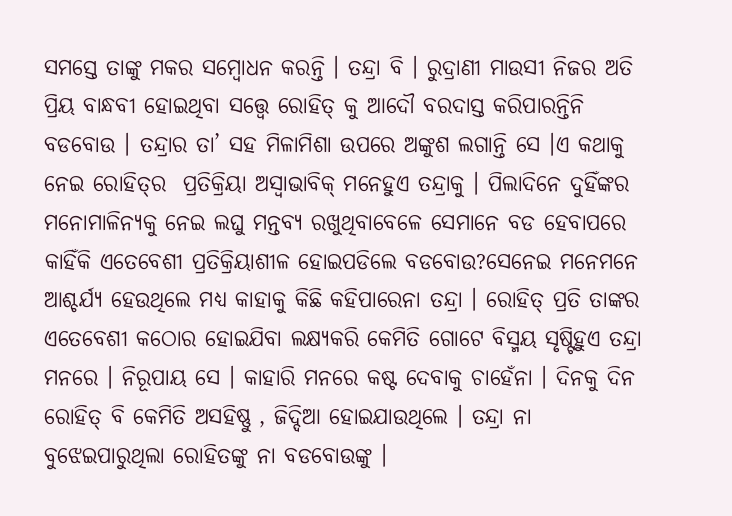ସମସ୍ତେ ତାଙ୍କୁ ମକର ସମ୍ବୋଧନ କରନ୍ତି । ତନ୍ଦ୍ରା ବି । ରୁଦ୍ରାଣୀ ମାଉସୀ ନିଜର ଅତି ପ୍ରିୟ ବାନ୍ଧବୀ ହୋଇଥିବା ସତ୍ତ୍ୱେ ରୋହିତ୍ କୁ ଆଦୌ ବରଦାସ୍ତ କରିପାରନ୍ତିନି ବଡବୋଉ । ତନ୍ଦ୍ରାର ତା’ ସହ ମିଳାମିଶା ଉପରେ ଅଙ୍କୁଶ ଲଗାନ୍ତି ସେ ।ଏ କଥାକୁ ନେଇ ରୋହିତ୍‌ର  ପ୍ରତିକ୍ରିୟା ଅସ୍ୱାଭାବିକ୍ ମନେହୁଏ ତନ୍ଦ୍ରାକୁ । ପିଲାଦିନେ ଦୁହିଁଙ୍କର ମନୋମାଳିନ୍ୟକୁ ନେଇ ଲଘୁ ମନ୍ତବ୍ୟ ରଖୁଥିବାବେଳେ ସେମାନେ ବଡ ହେବାପରେ କାହିଁକି ଏତେବେଶୀ ପ୍ରତିକ୍ରିୟାଶୀଳ ହୋଇପଡିଲେ ବଡବୋଉ?ସେନେଇ ମନେମନେ ଆଶ୍ଚର୍ଯ୍ୟ ହେଉଥିଲେ ମଧ୍ୟ କାହାକୁ କିଛି କହିପାରେନା ତନ୍ଦ୍ରା । ରୋହିତ୍ ପ୍ରତି ତାଙ୍କର ଏତେବେଶୀ କଠୋର ହୋଇଯିବା ଲକ୍ଷ୍ଯକରି କେମିତି ଗୋଟେ ବିସ୍ମୟ ସୃଷ୍ଟିହୁଏ ତନ୍ଦ୍ରା ମନରେ । ନିରୂପାୟ ସେ । କାହାରି ମନରେ କଷ୍ଟ ଦେବାକୁ ଚାହେଁନା । ଦିନକୁ ଦିନ ରୋହିତ୍ ବି କେମିତି ଅସହିଷ୍ଣୁ , ଜିଦ୍ଦିଆ ହୋଇଯାଉଥିଲେ । ତନ୍ଦ୍ରା ନା ବୁଝେଇପାରୁଥିଲା ରୋହିତଙ୍କୁ ନା ବଡବୋଉଙ୍କୁ ।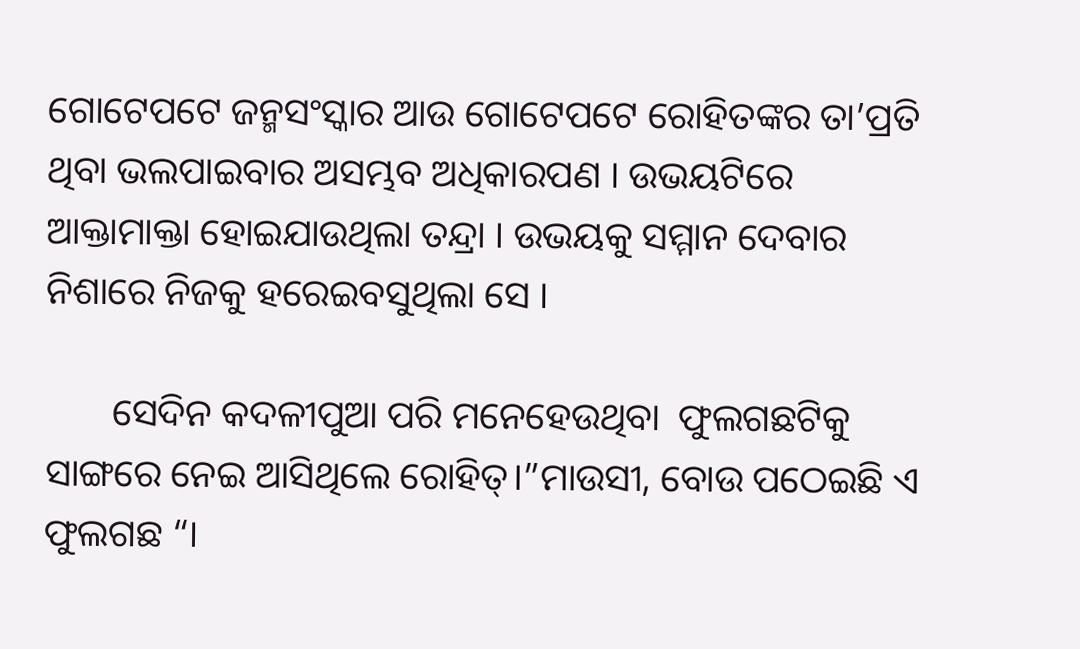ଗୋଟେପଟେ ଜନ୍ମସଂସ୍କାର ଆଉ ଗୋଟେପଟେ ରୋହିତଙ୍କର ତା’ପ୍ରତି ଥିବା ଭଲପାଇବାର ଅସମ୍ଭବ ଅଧିକାରପଣ । ଉଭୟଟିରେ ଆକ୍ତାମାକ୍ତା ହୋଇଯାଉଥିଲା ତନ୍ଦ୍ରା । ଉଭୟକୁ ସମ୍ମାନ ଦେବାର ନିଶାରେ ନିଜକୁ ହରେଇବସୁଥିଲା ସେ ।

       ସେଦିନ କଦଳୀପୁଆ ପରି ମନେହେଉଥିବା  ଫୁଲଗଛଟିକୁ ସାଙ୍ଗରେ ନେଇ ଆସିଥିଲେ ରୋହିତ୍।”ମାଉସୀ, ବୋଉ ପଠେଇଛି ଏ ଫୁଲଗଛ “।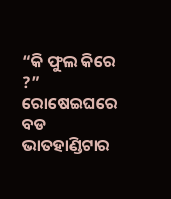“କି ଫୁଲ କିରେ ?” ରୋଷେଇଘରେ ବଡ ଭାତହାଣ୍ଡିଟାର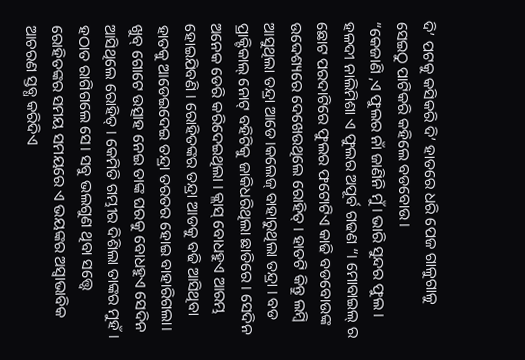ଦି’ ପଟକୁ କସିକରି ଦି’ ହାତରେ ଧରି ପେଜ ଗାଳୁଗାଳୁ ସେଇଠୁ ପାଟିକରି କହିଲେ ବଡବୋଉ।
“କେଜାଣି ,ଏ ଫୁଲର ନାଁ ଜାଣିନି ମୁଁ । ଭାରି ସୁନ୍ଦର ଫୁଲ । ହଳଦୀ ନାଲିମିଶା ଏ ଫୁଲର ଅପୂର୍ବ ଗଢଣ “। ମୋବାଇଲ୍ ର ଛୋଟ ପରଦାଟିରେ ଫୁଲର ଫଟୋଟିଏ କାଢି ବଡବୋଉଙ୍କ ଉଦ୍ଦେଶ୍ୟରେ ଦେଖେଉଥିଲେ ରୋହିତ୍ । ହାତଟି କିନ୍ତୁ ଲମ୍ବି ଆସୁଥିଲା ତନ୍ଦ୍ରା ଆଡେ।କଲେଜ୍ ବାହାରୁଥିଲା ତନ୍ଦ୍ରା । ବଡ ପ୍ରାକ୍ଟିକାଲ୍ ନୋଟ୍ ବହିଟିକୁ ଜାକିଧରିଥିଲା ଛାତିରେ । ସେଦିନ ଅନେକ ଡେରି କରିଦେଇଥିଲା । କ୍ଲାସ୍ ବୋଧହୁଏ ଆରମ୍ଭ ହୋଇଯିବଣି । ରୋହିତଙ୍କର ତନ୍ଦ୍ରା ଆଡକୁ ବଢି ଆସିଥିବା ହାତକୁ ଆଡେଇଦେଇ ତନ୍ଦ୍ରା ତରତର ହୋଇ ବାହାରିଗଲା। ଖୁବ୍ ଗୋଟେ ଉତ୍ସାହ ନେଇ ତାଙ୍କ ଘରକୁ ବୋଧହୁଏ ସେଦିନ ଆସିଥିଲେ ରୋହିତ୍ । କେମିତି ଗମ୍ଭୀର ଦିଶିଲା ତାଙ୍କର ମୁହଁ । ହଠାତ ରାଗିଗଲେ ସେ। ସବୁ ଭଲଗୁଣ ଥିବା ସତ୍ତ୍ୱେ ରୋହିତଙ୍କର ସମୟ ସମୟରେ ଏ ଭୟଙ୍କର ଅସ୍ୱାଭାବିକ ଆଚରଣ ସ୍ତବ୍ଧ କରିଦିଏ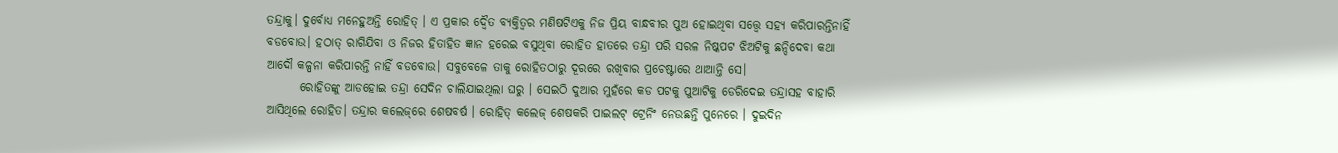ତନ୍ଦ୍ରାକୁ। ଦୁର୍ବୋଧ୍ୟ ମନେହୁଅନ୍ତି ରୋହିତ୍ । ଏ ପ୍ରକାର ଦ୍ୱୈତ ବ୍ୟକ୍ତିତ୍ୱର ମଣିଷଟିଏକୁ ନିଜ ପ୍ରିୟ ବାନ୍ଧବୀର ପୁଅ ହୋଇଥିବା ସତ୍ତ୍ୱେ ସହ୍ୟ କରିପାରନ୍ତିନାହିଁ ବଡବୋଉ। ହଠାତ୍ ରାଗିଯିବା ଓ ନିଜର ହିତାହିତ ଜ୍ଞାନ ହରେଇ ବସୁଥିବା ରୋହିତ ହାତରେ ତନ୍ଦ୍ରା ପରି ସରଳ ନିଷ୍କପଟ ଝିଅଟିକୁ ଛନ୍ଦିଦେବା କଥା ଆଦୌ କଳ୍ପନା କରିପାରନ୍ତି ନାହିଁ ବଡବୋଉ। ସବୁବେଳେ ତାକୁ ରୋହିତଠାରୁ ଦୂରରେ ରଖିବାର ପ୍ରଚେଷ୍ଟାରେ ଥାଆନ୍ତି ସେ।
       ରୋହିତଙ୍କୁ ଆଡହୋଇ ତନ୍ଦ୍ରା ସେଦିନ ଚାଲିଯାଇଥିଲା ଘରୁ । ସେଇଠି ଦୁଆର ମୁହଁରେ କଡ ପଟକୁ ପୁଆଟିକୁ ଡେରିଦେଇ ତନ୍ଦ୍ରାସହ ବାହାରି ଆସିଥିଲେ ରୋହିତ। ତନ୍ଦ୍ରାର କଲେଜ୍‌ରେ ଶେଷବର୍ଷ । ରୋହିତ୍ କଲେଜ୍ ଶେଷକରି ପାଇଲଟ୍ ଟ୍ରେନିଂ ନେଉଛନ୍ତି ପୁନେରେ । ଦୁଇଦିନ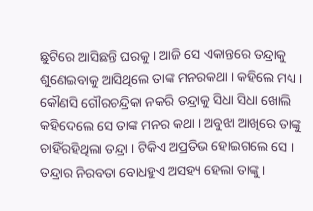ଛୁଟିରେ ଆସିଛନ୍ତି ଘରକୁ । ଆଜି ସେ ଏକାନ୍ତରେ ତନ୍ଦ୍ରାକୁ ଶୁଣେଇବାକୁ ଆସିଥିଲେ ତାଙ୍କ ମନରକଥା । କହିଲେ ମଧ୍ୟ । କୌଣସି ଗୌରଚନ୍ଦ୍ରିକା ନକରି ତନ୍ଦ୍ରାକୁ ସିଧା ସିଧା ଖୋଲି କହିଦେଲେ ସେ ତାଙ୍କ ମନର କଥା । ଅବୁଝା ଆଖିରେ ତାଙ୍କୁ ଚାହିଁରହିଥିଲା ତନ୍ଦ୍ରା । ଟିକିଏ ଅପ୍ରତିଭ ହୋଇଗଲେ ସେ । ତନ୍ଦ୍ରାର ନିରବତା ବୋଧହୁଏ ଅସହ୍ୟ ହେଲା ତାଙ୍କୁ ।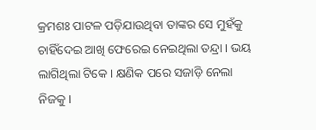କ୍ରମଶଃ ପାଟଳ ପଡ଼ିଯାଉଥିବା ତାଙ୍କର ସେ ମୁହଁକୁ ଚାହିଁଦେଇ ଆଖି ଫେରେଇ ନେଇଥିଲା ତନ୍ଦ୍ରା । ଭୟ ଲାଗିଥିଲା ଟିକେ । କ୍ଷଣିକ ପରେ ସଜାଡ଼ି ନେଲା ନିଜକୁ ।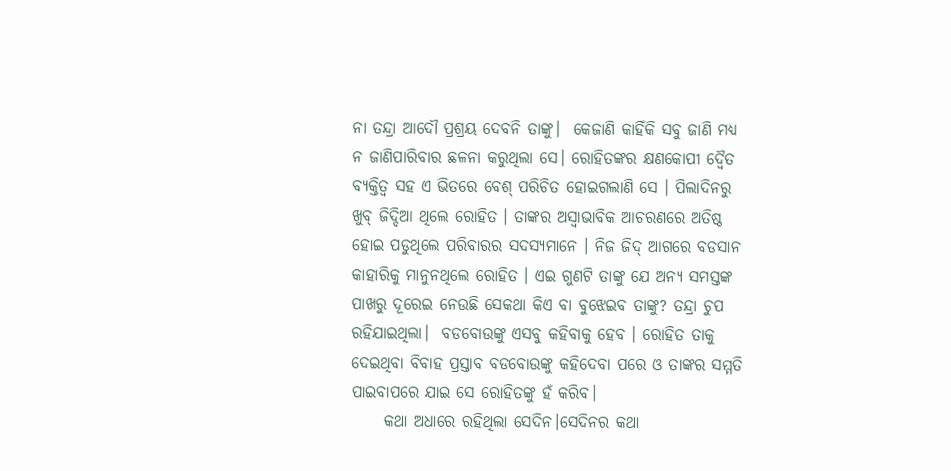ନା ତନ୍ଦ୍ରା ଆଦୌ ପ୍ରଶ୍ରୟ ଦେବନି ତାଙ୍କୁ।  କେଜାଣି କାହିଁକି ସବୁ ଜାଣି ମଧ୍ୟ ନ ଜାଣିପାରିବାର ଛଳନା କରୁଥିଲା ସେ। ରୋହିତଙ୍କର କ୍ଷଣକୋପୀ ଦ୍ୱୈତ ବ୍ୟକ୍ତିତ୍ୱ ସହ ଏ ଭିତରେ ବେଶ୍ ପରିଚିତ ହୋଇଗଲାଣି ସେ । ପିଲାଦିନରୁ ଖୁବ୍ ଜିଦ୍ଦିଆ ଥିଲେ ରୋହିତ । ତାଙ୍କର ଅସ୍ୱାଭାବିକ ଆଚରଣରେ ଅତିଷ୍ଠ ହୋଇ ପଡୁଥିଲେ ପରିବାରର ସଦସ୍ଯମାନେ । ନିଜ ଜିଦ୍ ଆଗରେ ବଡସାନ କାହାରିକୁ ମାନୁନଥିଲେ ରୋହିତ । ଏଇ ଗୁଣଟି ତାଙ୍କୁ ଯେ ଅନ୍ୟ ସମସ୍ତଙ୍କ ପାଖରୁ ଦୂରେଇ ନେଉଛି ସେକଥା କିଏ ବା ବୁଝେଇବ ତାଙ୍କୁ? ତନ୍ଦ୍ରା ଚୁପ ରହିଯାଇଥିଲା।  ବଡବୋଉଙ୍କୁ ଏସବୁ କହିବାକୁ ହେବ । ରୋହିତ ତାକୁ ଦେଇଥିବା ବିବାହ ପ୍ରସ୍ତାବ ବଡବୋଉଙ୍କୁ କହିଦେବା ପରେ ଓ ତାଙ୍କର ସମ୍ମତି ପାଇବାପରେ ଯାଇ ସେ ରୋହିତଙ୍କୁ ହଁ କରିବ।
     କଥା ଅଧାରେ ରହିଥିଲା ସେଦିନ।ସେଦିନର କଥା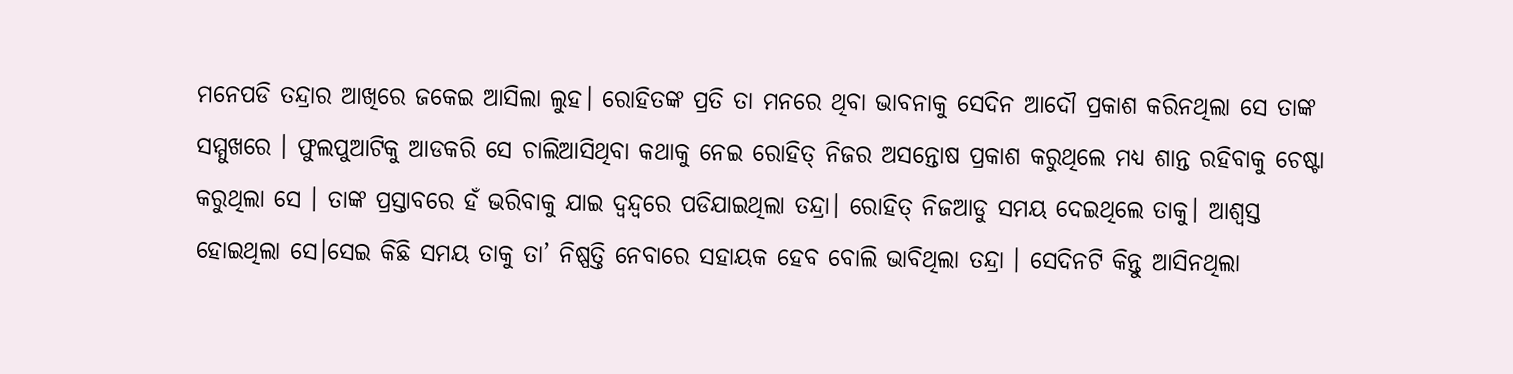ମନେପଡି ତନ୍ଦ୍ରାର ଆଖିରେ ଜକେଇ ଆସିଲା ଲୁହ। ରୋହିତଙ୍କ ପ୍ରତି ତା ମନରେ ଥିବା ଭାବନାକୁ ସେଦିନ ଆଦୌ ପ୍ରକାଶ କରିନଥିଲା ସେ ତାଙ୍କ ସମ୍ମୁଖରେ । ଫୁଲପୁଆଟିକୁ ଆଡକରି ସେ ଚାଲିଆସିଥିବା କଥାକୁ ନେଇ ରୋହିତ୍ ନିଜର ଅସନ୍ତୋଷ ପ୍ରକାଶ କରୁଥିଲେ ମଧ୍ୟ ଶାନ୍ତ ରହିବାକୁ ଚେଷ୍ଟା କରୁଥିଲା ସେ । ତାଙ୍କ ପ୍ରସ୍ତାବରେ ହଁ ଭରିବାକୁ ଯାଇ ଦ୍ୱନ୍ଦ୍ୱରେ ପଡିଯାଇଥିଲା ତନ୍ଦ୍ରା। ରୋହିତ୍ ନିଜଆଡୁ ସମୟ ଦେଇଥିଲେ ତାକୁ। ଆଶ୍ୱସ୍ତ ହୋଇଥିଲା ସେ।ସେଇ କିଛି ସମୟ ତାକୁ ତା’ ନିଷ୍ପତ୍ତି ନେବାରେ ସହାୟକ ହେବ ବୋଲି ଭାବିଥିଲା ତନ୍ଦ୍ରା । ସେଦିନଟି କିନ୍ତୁ ଆସିନଥିଲା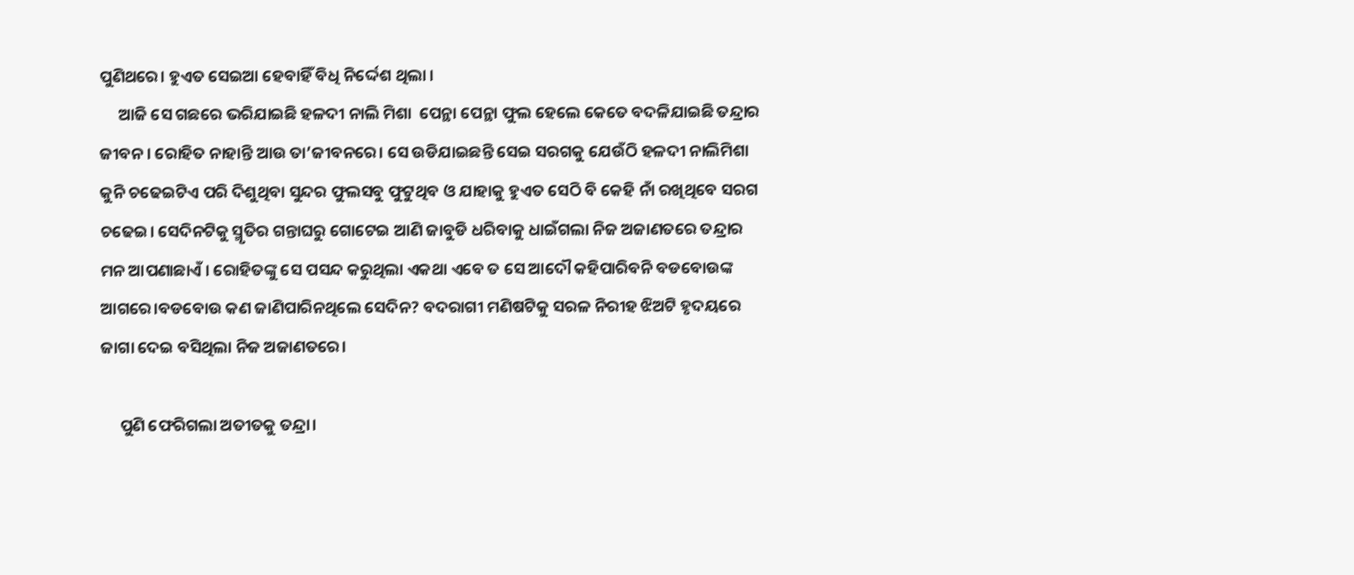ପୁଣିଥରେ। ହୁଏତ ସେଇଆ ହେବାହିଁ ବିଧି ନିର୍ଦ୍ଦେଶ ଥିଲା ।
     ଆଜି ସେ ଗଛରେ ଭରିଯାଇଛି ହଳଦୀ ନାଲି ମିଶା  ପେନ୍ଥା ପେନ୍ଥା ଫୁଲ ହେଲେ କେତେ ବଦଳିଯାଇଛି ତନ୍ଦ୍ରାର ଜୀବନ । ରୋହିତ ନାହାନ୍ତି ଆଉ ତା’ଜୀବନରେ। ସେ ଉଡିଯାଇଛନ୍ତି ସେଇ ସରଗକୁ ଯେଉଁଠି ହଳଦୀ ନାଲିମିଶା କୁନି ଚଢେଇଟିଏ ପରି ଦିଶୁଥିବା ସୁନ୍ଦର ଫୁଲସବୁ ଫୁଟୁଥିବ ଓ ଯାହାକୁ ହୁଏତ ସେଠି ବି କେହି ନାଁ ରଖିଥିବେ ସରଗ ଚଢେଇ। ସେଦିନଟିକୁ ସ୍ମୃତିର ଗନ୍ତାଘରୁ ଗୋଟେଇ ଆଣି ଜାବୁଡି ଧରିବାକୁ ଧାଇଁଗଲା ନିଜ ଅଜାଣତରେ ତନ୍ଦ୍ରାର ମନ ଆପଣାଛାଏଁ । ରୋହିତଙ୍କୁ ସେ ପସନ୍ଦ କରୁଥିଲା ଏକଥା ଏବେ ତ ସେ ଆଦୌ କହିପାରିବନି ବଡବୋଉଙ୍କ ଆଗରେ।ବଡବୋଉ କଣ ଜାଣିପାରିନଥିଲେ ସେଦିନ? ବଦରାଗୀ ମଣିଷଟିକୁ ସରଳ ନିରୀହ ଝିଅଟି ହୃଦୟରେ ଜାଗା ଦେଇ ବସିଥିଲା ନିଜ ଅଜାଣତରେ।

     ପୁଣି ଫେରିଗଲା ଅତୀତକୁ ତନ୍ଦ୍ରା।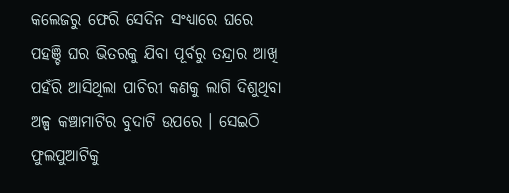କଲେଜରୁ ଫେରି ସେଦିନ ସଂଧ୍ୟାରେ ଘରେ ପହଞ୍ଚି ଘର ଭିତରକୁ ଯିବା ପୂର୍ବରୁ ତନ୍ଦ୍ରାର ଆଖି ପହଁରି ଆସିଥିଲା ପାଚିରୀ କଣକୁ ଲାଗି ଦିଶୁଥିବା ଅଳ୍ପ କଞ୍ଚାମାଟିର ବୁଦାଟି ଉପରେ । ସେଇଠି ଫୁଲପୁଆଟିକୁ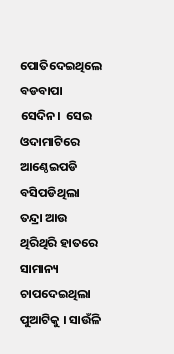ପୋତିଦେଇଥିଲେ ବଡବାପା ସେଦିନ।  ସେଇ ଓଦାମାଟିରେ ଆଣ୍ଠେଇପଡି ବସିପଡିଥିଲା ତନ୍ଦ୍ରା ଆଉ ଥିରିଥିରି ହାତରେ ସାମାନ୍ୟ ଚାପଦେଇଥିଲା ପୁଆଟିକୁ । ସାଉଁଳି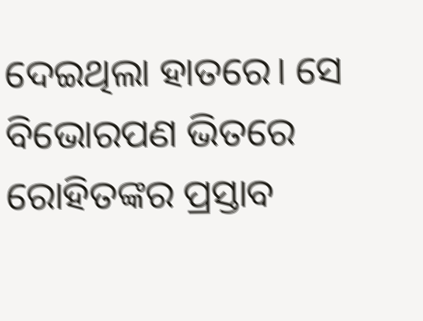ଦେଇଥିଲା ହାତରେ। ସେ ବିଭୋରପଣ ଭିତରେ ରୋହିତଙ୍କର ପ୍ରସ୍ତାବ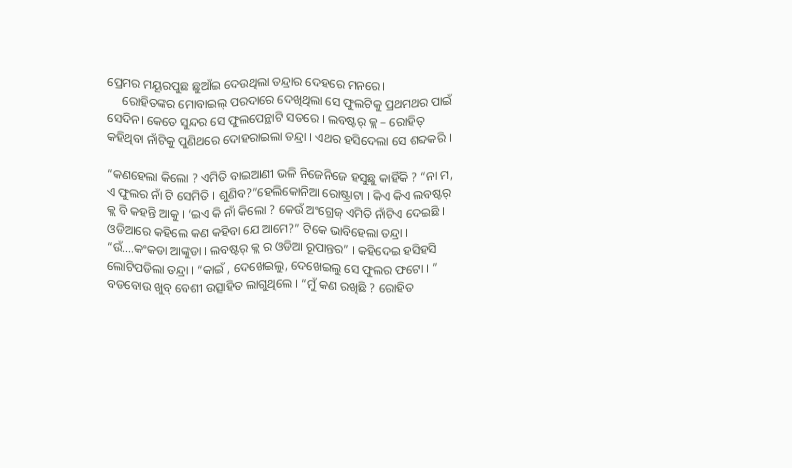ପ୍ରେମର ମୟୂରପୁଛ ଛୁଆଁଇ ଦେଉଥିଲା ତନ୍ଦ୍ରାର ଦେହରେ ମନରେ।
     ରୋହିତଙ୍କର ମୋବାଇଲ୍ ପରଦାରେ ଦେଖିଥିଲା ସେ ଫୁଲଟିକୁ ପ୍ରଥମଥର ପାଇଁ ସେଦିନ। କେତେ ସୁନ୍ଦର ସେ ଫୁଲପେନ୍ଥାଟି ସତରେ । ଲବଷ୍ଟର୍ କ୍ଲ – ରୋହିତ୍ କହିଥିବା ନାଁଟିକୁ ପୁଣିଥରେ ଦୋହରାଇଲା ତନ୍ଦ୍ରା । ଏଥର ହସିଦେଲା ସେ ଶବ୍ଦକରି ।

“କଣହେଲା କିଲୋ ? ଏମିତି ବାଇଆଣୀ ଭଳି ନିଜେନିଜେ ହସୁଛୁ କାହିଁକି ? “ନା ମ, ଏ ଫୁଲର ନାଁ ଟି ସେମିତି । ଶୁଣିବ?”ହେଲିକୋନିଆ ରୋଷ୍ଟ୍ରାଟା । କିଏ କିଏ ଲବଷ୍ଟର୍ କ୍ଲ ବି କହନ୍ତି ଆକୁ । ‘ଇଏ କି ନାଁ କିଲୋ ? କେଉଁ ଅଂଗ୍ରେଜ୍ ଏମିତି ନାଁଟିଏ ଦେଇଛି । ଓଡିଆରେ କହିଲେ କଣ କହିବା ଯେ ଆମେ?” ଟିକେ ଭାବିହେଲା ତନ୍ଦ୍ରା । “ଉଁ….କଂକଡା ଆଙ୍କୁଡା । ଲବଷ୍ଟର୍ କ୍ଲ ର ଓଡିଆ ରୂପାନ୍ତର” । କହିଦେଇ ହସିହସି ଲୋଟିପଡିଲା ତନ୍ଦ୍ରା । “କାଇଁ , ଦେଖେଇଲୁ, ଦେଖେଇଲୁ ସେ ଫୁଲର ଫଟୋ । ” ବଡବୋଉ ଖୁବ୍ ବେଶୀ ଉତ୍ସାହିତ ଲାଗୁଥିଲେ । “ମୁଁ କଣ ରଖିଛି ? ରୋହିତ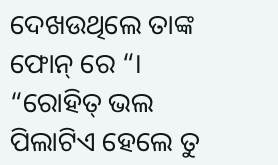ଦେଖଉଥିଲେ ତାଙ୍କ ଫୋନ୍ ରେ “। “ରୋହିତ୍ ଭଲ ପିଲାଟିଏ ହେଲେ ତୁ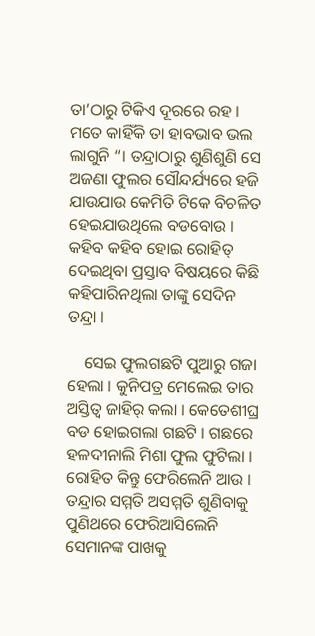ତା’ଠାରୁ ଟିକିଏ ଦୂରରେ ରହ । ମତେ କାହିଁକି ତା ହାବଭାବ ଭଲ ଲାଗୁନି “। ତନ୍ଦ୍ରାଠାରୁ ଶୁଣିଶୁଣି ସେ ଅଜଣା ଫୁଲର ସୌନ୍ଦର୍ଯ୍ୟରେ ହଜି ଯାଉଯାଉ କେମିତି ଟିକେ ବିଚଳିତ ହେଇଯାଉଥିଲେ ବଡବୋଉ । କହିବ କହିବ ହୋଇ ରୋହିତ୍ ଦେଇଥିବା ପ୍ରସ୍ତାବ ବିଷୟରେ କିଛି କହିପାରିନଥିଲା ତାଙ୍କୁ ସେଦିନ ତନ୍ଦ୍ରା ।

    ସେଇ ଫୁଲଗଛଟି ପୁଆରୁ ଗଜା ହେଲା । କୁନିପତ୍ର ମେଲେଇ ତାର ଅସ୍ତିତ୍ୱ ଜାହିର୍ କଲା । କେତେଶୀଘ୍ର ବଡ ହୋଇଗଲା ଗଛଟି । ଗଛରେ ହଳଦୀନାଲି ମିଶା ଫୁଲ ଫୁଟିଲା । ରୋହିତ କିନ୍ତୁ ଫେରିଲେନି ଆଉ । ତନ୍ଦ୍ରାର ସମ୍ମତି ଅସମ୍ମତି ଶୁଣିବାକୁ ପୁଣିଥରେ ଫେରିଆସିଲେନି ସେମାନଙ୍କ ପାଖକୁ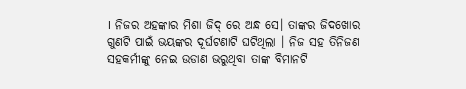। ନିଜର ଅହଙ୍କାର ମିଶା ଜିଦ୍ ରେ ଅନ୍ଧ ସେ। ତାଙ୍କର ଜିଦଖୋର ଗୁଣଟି ପାଇଁ ଭୟଙ୍କର ଦୂର୍ଘଟଣାଟି ଘଟିଥିଲା । ନିଜ ସହ ତିନିଜଣ ସହକର୍ମୀଙ୍କୁ ନେଇ ଉଡାଣ ଭରୁଥିବା ତାଙ୍କ ବିମାନଟି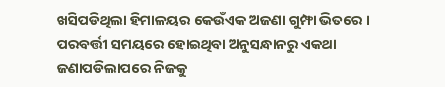ଖସିପଡିଥିଲା ହିମାଳୟର କେଉଁଏକ ଅଜଣା ଗୁମ୍ଫା ଭିତରେ । ପରବର୍ତ୍ତୀ ସମୟରେ ହୋଇଥିବା ଅନୁସନ୍ଧାନରୁ ଏକଥା ଜଣାପଡିଲାପରେ ନିଜକୁ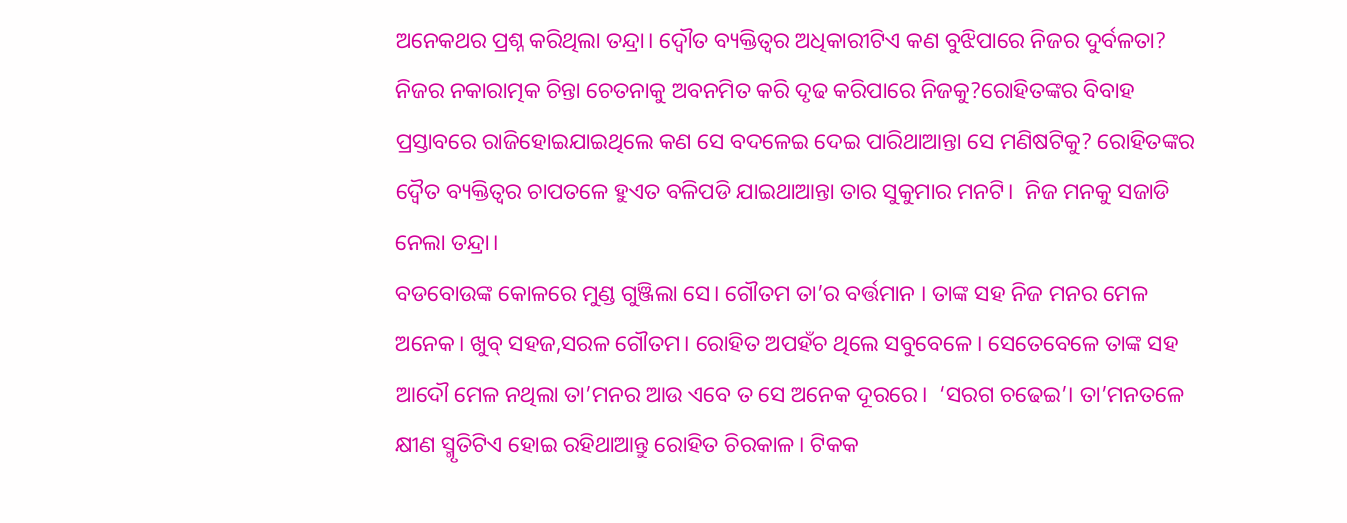ଅନେକଥର ପ୍ରଶ୍ନ କରିଥିଲା ତନ୍ଦ୍ରା। ଦ୍ୱୌତ ବ୍ୟକ୍ତିତ୍ୱର ଅଧିକାରୀଟିଏ କଣ ବୁଝିପାରେ ନିଜର ଦୁର୍ବଳତା? ନିଜର ନକାରାତ୍ମକ ଚିନ୍ତା ଚେତନାକୁ ଅବନମିତ କରି ଦୃଢ କରିପାରେ ନିଜକୁ?ରୋହିତଙ୍କର ବିବାହ ପ୍ରସ୍ତାବରେ ରାଜିହୋଇଯାଇଥିଲେ କଣ ସେ ବଦଳେଇ ଦେଇ ପାରିଥାଆନ୍ତା ସେ ମଣିଷଟିକୁ? ରୋହିତଙ୍କର ଦ୍ୱୈତ ବ୍ୟକ୍ତିତ୍ୱର ଚାପତଳେ ହୁଏତ ବଳିପଡି ଯାଇଥାଆନ୍ତା ତାର ସୁକୁମାର ମନଟି।  ନିଜ ମନକୁ ସଜାଡି ନେଲା ତନ୍ଦ୍ରା।
ବଡବୋଉଙ୍କ କୋଳରେ ମୁଣ୍ଡ ଗୁଞ୍ଜିଲା ସେ। ଗୌତମ ତା’ର ବର୍ତ୍ତମାନ । ତାଙ୍କ ସହ ନିଜ ମନର ମେଳ ଅନେକ। ଖୁବ୍ ସହଜ,ସରଳ ଗୌତମ। ରୋହିତ ଅପହଁଚ ଥିଲେ ସବୁବେଳେ। ସେତେବେଳେ ତାଙ୍କ ସହ ଆଦୌ ମେଳ ନଥିଲା ତା’ମନର ଆଉ ଏବେ ତ ସେ ଅନେକ ଦୂରରେ।  ‘ସରଗ ଚଢେଇ’। ତା’ମନତଳେ କ୍ଷୀଣ ସ୍ମୃତିଟିଏ ହୋଇ ରହିଥାଆନ୍ତୁ ରୋହିତ ଚିରକାଳ। ଟିକକ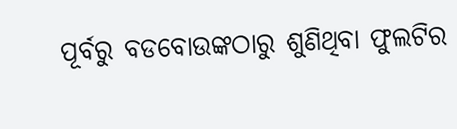ପୂର୍ବରୁ ବଡବୋଉଙ୍କଠାରୁ ଶୁଣିଥିବା ଫୁଲଟିର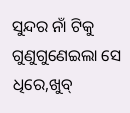ସୁନ୍ଦର ନାଁ ଟିକୁ ଗୁଣୁଗୁଣେଇଲା ସେ ଧିରେ,ଖୁବ୍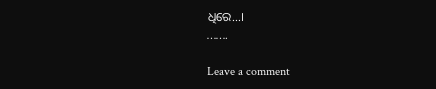ଧିରେ…।
…….

Leave a comment